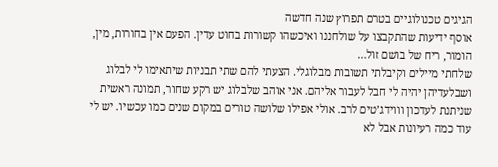הגיגים טכנולוגיים בטרם תפרוץ שנה חדשה
אוסף ידיעות שהתקבצו על שולחננו ואיכשהו קשורות בחוט עדין. הפעם אין בחורות, מין, הומור, ריח של בושם זול…
שלחתי מיילים וקיבלתי תשובות מבלוגלי. הצעתי להם שתי תבניות שיתאימו לי לבלוג ושבלעדיהן יהיה לי חבל לעבור אליהם. אני אוהב שלבלוג יש רקע שחור, תמונה ראשית שניתנת לעדכון וווידג’טים לרב. אולי אפילו שלושה טורים במקום שנים כמו עכשיו. יש לי עוד כמה רעיונות אבל לא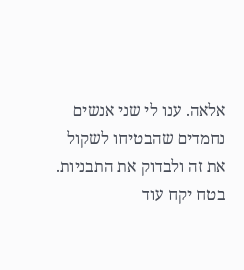אלאה. ענו לי שני אנשים נחמדים שהבטיחו לשקול את זה ולבדוק את התבניות. בטח יקח עוד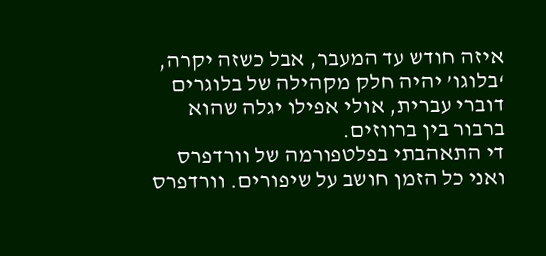איזה חודש עד המעבר, אבל כשזה יקרה, ‘בלוגו’ יהיה חלק מקהילה של בלוגרים דוברי עברית, אולי אפילו יגלה שהוא ברבור בין ברווזים.
די התאהבתי בפלטפורמה של וורדפרס ואני כל הזמן חושב על שיפורים. וורדפרס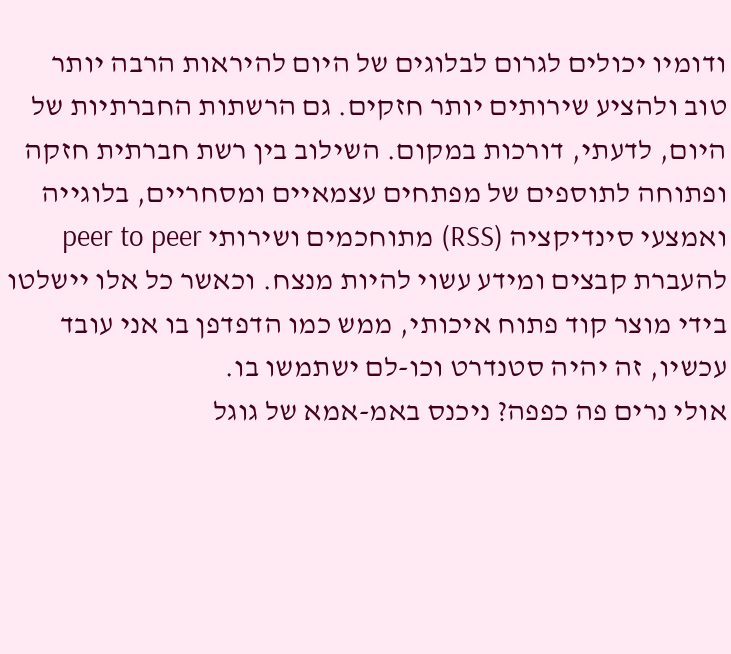ודומיו יכולים לגרום לבלוגים של היום להיראות הרבה יותר טוב ולהציע שירותים יותר חזקים. גם הרשתות החברתיות של היום, לדעתי, דורכות במקום. השילוב בין רשת חברתית חזקה ופתוחה לתוספים של מפתחים עצמאיים ומסחריים, בלוגייה ואמצעי סינדיקציה (RSS) מתוחכמים ושירותי peer to peer להעברת קבצים ומידע עשוי להיות מנצח. וכאשר כל אלו יישלטו בידי מוצר קוד פתוח איכותי, ממש כמו הדפדפן בו אני עובד עכשיו, זה יהיה סטנדרט וכו-לם ישתמשו בו.
אולי נרים פה כפפה? ניכנס באמ-אמא של גוגל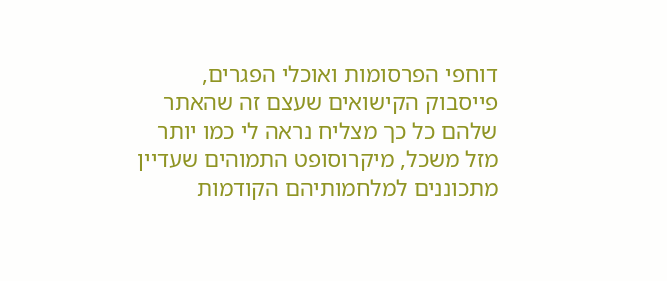דוחפי הפרסומות ואוכלי הפגרים, פייסבוק הקישואים שעצם זה שהאתר שלהם כל כך מצליח נראה לי כמו יותר מזל משכל, מיקרוסופט התמוהים שעדיין מתכוננים למלחמותיהם הקודמות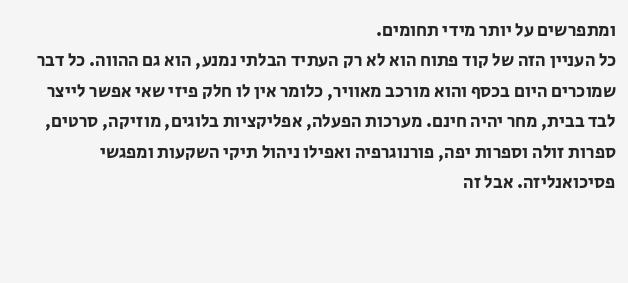ומתפרשים על יותר מידי תחומים.
כל העניין הזה של קוד פתוח הוא לא רק העתיד הבלתי נמנע, הוא גם ההווה. כל דבר שמוכרים היום בכסף והוא מורכב מאוויר, כלומר אין לו חלק פיזי שאי אפשר לייצר לבד בבית, מחר יהיה חינם. מערכות הפעלה, אפליקציות בלוגים, מוזיקה, סרטים, ספרות זולה וספרות יפה, פורנוגרפיה ואפילו ניהול תיקי השקעות ומפגשי פסיכואנליזה. אבל זה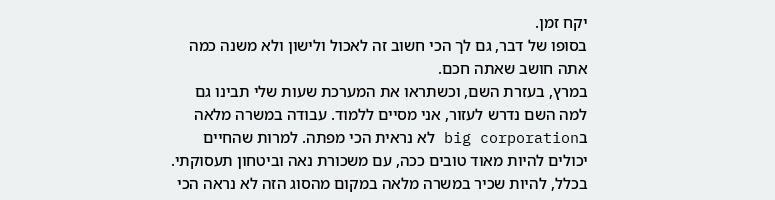יקח זמן.
בסופו של דבר, גם לך הכי חשוב זה לאכול ולישון ולא משנה כמה אתה חושב שאתה חכם.
במרץ, בעזרת השם, וכשתראו את המערכת שעות שלי תבינו גם למה השם נדרש לעזור, אני מסיים ללמוד. עבודה במשרה מלאה בbig corporation לא נראית הכי מפתה. למרות שהחיים יכולים להיות מאוד טובים ככה, עם משכורת נאה וביטחון תעסוקתי.
בכלל, להיות שכיר במשרה מלאה במקום מהסוג הזה לא נראה הכי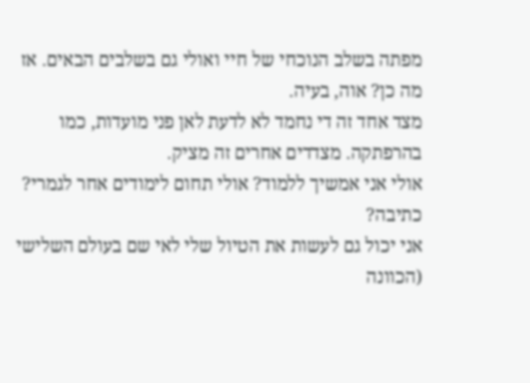מפתה בשלב הנוכחי של חיי ואולי גם בשלבים הבאים. אז מה כן? אוה, בעיה.
מצד אחד זה די נחמד לא לדעת לאן פני מועדות, כמו בהרפתקה. מצדדים אחרים זה מציק.
אולי אני אמשיך ללמוד? אולי תחום לימודים אחר לגמרי? כתיבה?
אני יכול גם לעשות את הטיול שלי לאי שם בעולם השלישי (הכוונה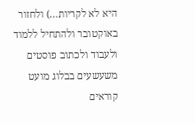היא לא לקריות…) ולחזור באוקטובר ולהתחיל ללמוד ולעבוד ולכתוב פוסטים משעשעים בבלוג מועט קוראים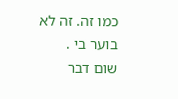כמו זה. זה לא בוער בי . שום דבר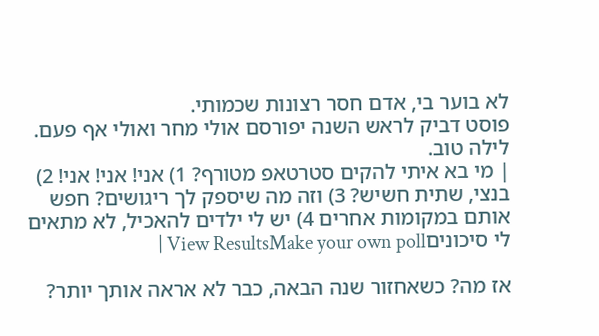לא בוער בי, אדם חסר רצונות שכמותי.
פוסט דביק לראש השנה יפורסם אולי מחר ואולי אף פעם.
לילה טוב.
| מי בא איתי להקים סטרטאפ מטורף? 1) אני! אני! אני! 2) בנצי, שתית חשיש? 3) וזה מה שיספק לך ריגושים? חפש אותם במקומות אחרים 4) יש לי ילדים להאכיל, לא מתאים לי סיכוניםView ResultsMake your own poll |

אז מה? כשאחזור שנה הבאה, כבר לא אראה אותך יותר?